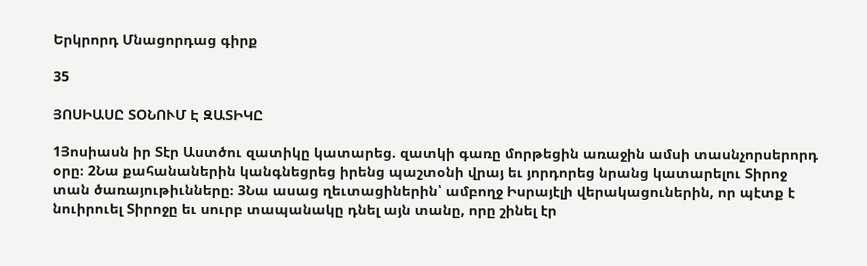Երկրորդ Մնացորդաց գիրք

35

ՅՈՍԻԱՍԸ ՏՕՆՈՒՄ Է ԶԱՏԻԿԸ

1Յոսիասն իր Տէր Աստծու զատիկը կատարեց. զատկի գառը մորթեցին առաջին ամսի տասնչորսերորդ օրը։ 2Նա քահանաներին կանգնեցրեց իրենց պաշտօնի վրայ եւ յորդորեց նրանց կատարելու Տիրոջ տան ծառայութիւնները։ 3Նա ասաց ղեւտացիներին՝ ամբողջ Իսրայէլի վերակացուներին, որ պէտք է նուիրուել Տիրոջը եւ սուրբ տապանակը դնել այն տանը, որը շինել էր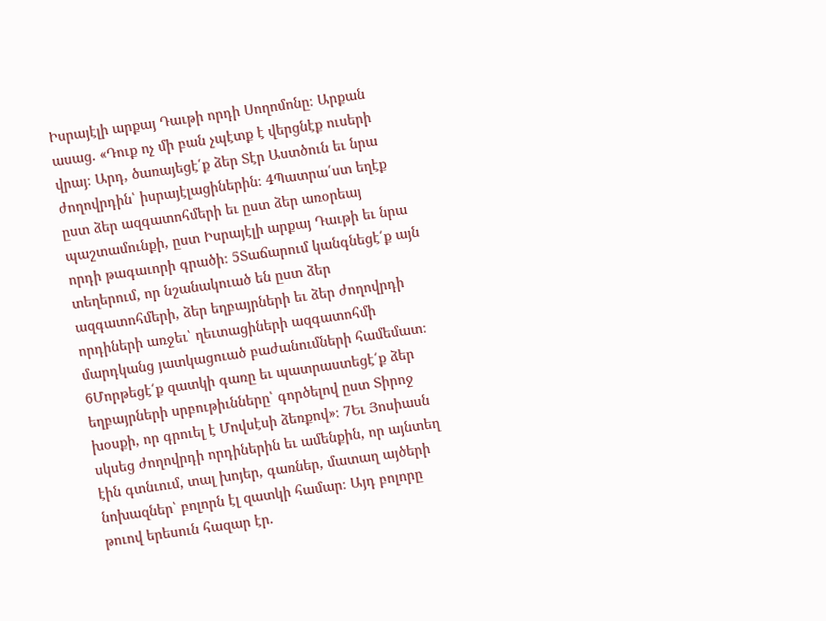Իսրայէլի արքայ Դաւթի որդի Սողոմոնը։ Արքան ասաց. «Դուք ոչ մի բան չպէտք է վերցնէք ուսերի վրայ։ Արդ, ծառայեցէ՛ք ձեր Տէր Աստծուն եւ նրա ժողովրդին՝ իսրայէլացիներին։ 4Պատրա՛ստ եղէք ըստ ձեր ազգատոհմերի եւ ըստ ձեր առօրեայ պաշտամունքի, ըստ Իսրայէլի արքայ Դաւթի եւ նրա որդի թագաւորի գրածի։ 5Տաճարում կանգնեցէ՛ք այն տեղերում, որ նշանակուած են ըստ ձեր ազգատոհմերի, ձեր եղբայրների եւ ձեր ժողովրդի որդիների առջեւ՝ ղեւտացիների ազգատոհմի մարդկանց յատկացուած բաժանումների համեմատ։ 6Մորթեցէ՛ք զատկի գառը եւ պատրաստեցէ՛ք ձեր եղբայրների սրբութիւնները՝ գործելով ըստ Տիրոջ խօսքի, որ գրուել է Մովսէսի ձեռքով»։ 7Եւ Յոսիասն սկսեց ժողովրդի որդիներին եւ ամենքին, որ այնտեղ էին գտնւում, տալ խոյեր, գառներ, մատաղ այծերի նոխազներ՝ բոլորն էլ զատկի համար։ Այդ բոլորը թուով երեսուն հազար էր.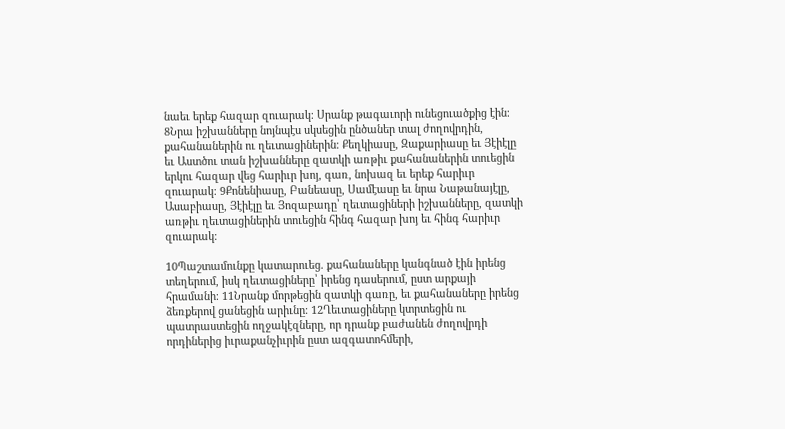նաեւ երեք հազար զուարակ։ Սրանք թագաւորի ունեցուածքից էին։ 8Նրա իշխանները նոյնպէս սկսեցին ընծաներ տալ ժողովրդին, քահանաներին ու ղեւտացիներին։ Քեղկիասը, Զաքարիասը եւ Յէիէլը եւ Աստծու տան իշխանները զատկի առթիւ քահանաներին տուեցին երկու հազար վեց հարիւր խոյ, գառ, նոխազ եւ երեք հարիւր զուարակ։ 9Քոնենիասը, Բանեասը, Սամէասը եւ նրա Նաթանայէլը, Ասաբիասը, Յէիէլը եւ Յոզաբադը՝ ղեւտացիների իշխանները, զատկի առթիւ ղեւտացիներին տուեցին հինգ հազար խոյ եւ հինգ հարիւր զուարակ։

10Պաշտամունքը կատարուեց. քահանաները կանգնած էին իրենց տեղերում, իսկ ղեւտացիները՝ իրենց դասերում, ըստ արքայի հրամանի։ 11Նրանք մորթեցին զատկի գառը, եւ քահանաները իրենց ձեռքերով ցանեցին արիւնը։ 12Ղեւտացիները կտրտեցին ու պատրաստեցին ողջակէզները, որ դրանք բաժանեն ժողովրդի որդիներից իւրաքանչիւրին ըստ ազգատոհմերի,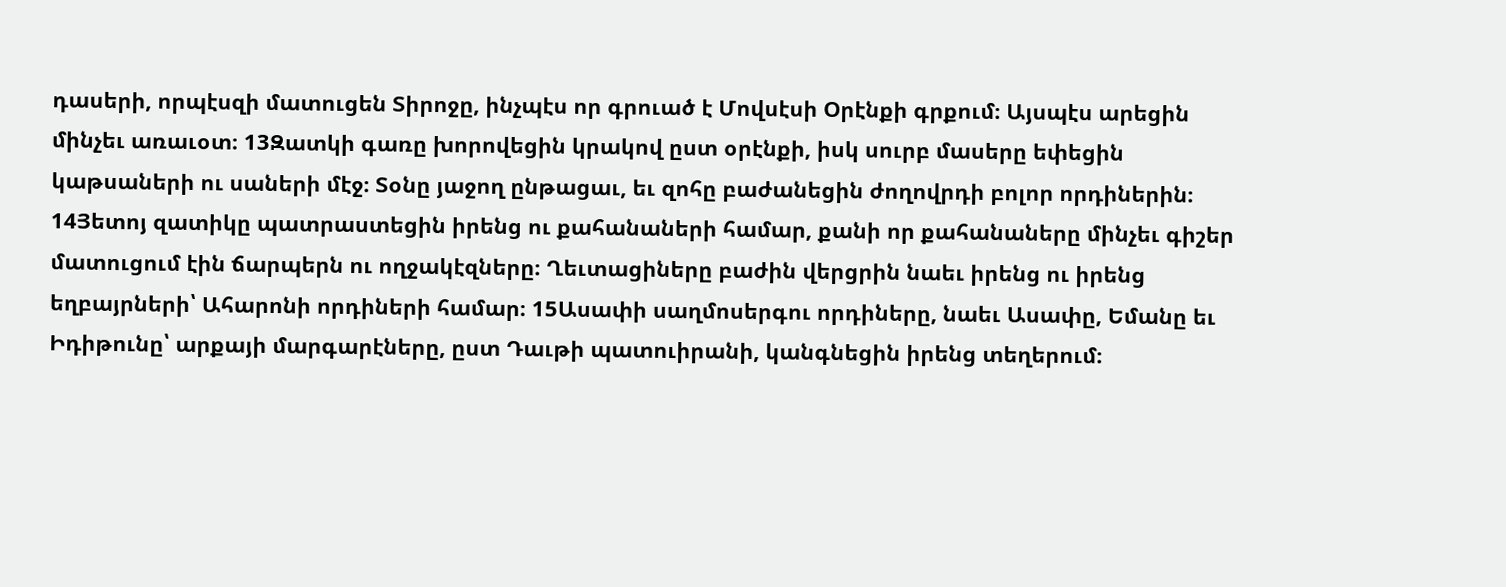դասերի, որպէսզի մատուցեն Տիրոջը, ինչպէս որ գրուած է Մովսէսի Օրէնքի գրքում։ Այսպէս արեցին մինչեւ առաւօտ։ 13Զատկի գառը խորովեցին կրակով ըստ օրէնքի, իսկ սուրբ մասերը եփեցին կաթսաների ու սաների մէջ։ Տօնը յաջող ընթացաւ, եւ զոհը բաժանեցին ժողովրդի բոլոր որդիներին։ 14Յետոյ զատիկը պատրաստեցին իրենց ու քահանաների համար, քանի որ քահանաները մինչեւ գիշեր մատուցում էին ճարպերն ու ողջակէզները։ Ղեւտացիները բաժին վերցրին նաեւ իրենց ու իրենց եղբայրների՝ Ահարոնի որդիների համար։ 15Ասափի սաղմոսերգու որդիները, նաեւ Ասափը, Եմանը եւ Իդիթունը՝ արքայի մարգարէները, ըստ Դաւթի պատուիրանի, կանգնեցին իրենց տեղերում։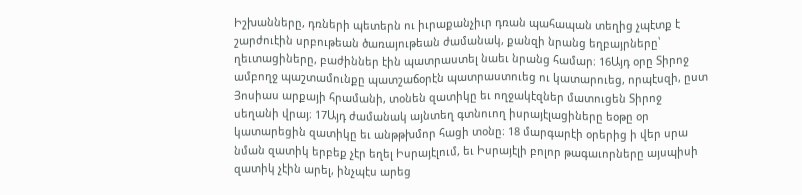Իշխանները, դռների պետերն ու իւրաքանչիւր դռան պահապան տեղից չպէտք է շարժուէին սրբութեան ծառայութեան ժամանակ, քանզի նրանց եղբայրները՝ ղեւտացիները, բաժիններ էին պատրաստել նաեւ նրանց համար։ 16Այդ օրը Տիրոջ ամբողջ պաշտամունքը պատշաճօրէն պատրաստուեց ու կատարուեց, որպէսզի, ըստ Յոսիաս արքայի հրամանի, տօնեն զատիկը եւ ողջակէզներ մատուցեն Տիրոջ սեղանի վրայ։ 17Այդ ժամանակ այնտեղ գտնուող իսրայէլացիները եօթը օր կատարեցին զատիկը եւ անթթխմոր հացի տօնը։ 18 մարգարէի օրերից ի վեր սրա նման զատիկ երբեք չէր եղել Իսրայէլում, եւ Իսրայէլի բոլոր թագաւորները այսպիսի զատիկ չէին արել, ինչպէս արեց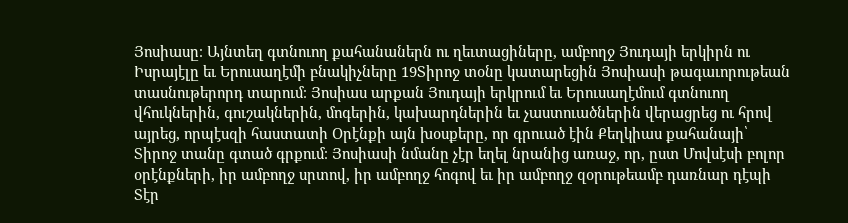Յոսիասը։ Այնտեղ գտնուող քահանաներն ու ղեւտացիները, ամբողջ Յուդայի երկիրն ու Իսրայէլը եւ Երուսաղէմի բնակիչները 19Տիրոջ տօնը կատարեցին Յոսիասի թագաւորութեան տասնութերորդ տարում։ Յոսիաս արքան Յուդայի երկրում եւ Երուսաղէմում գտնուող վհուկներին, գուշակներին, մոգերին, կախարդներին եւ չաստուածներին վերացրեց ու հրով այրեց, որպէսզի հաստատի Օրէնքի այն խօսքերը, որ գրուած էին Քեղկիաս քահանայի՝ Տիրոջ տանը գտած գրքում։ Յոսիասի նմանը չէր եղել նրանից առաջ, որ, ըստ Մովսէսի բոլոր օրէնքների, իր ամբողջ սրտով, իր ամբողջ հոգով եւ իր ամբողջ զօրութեամբ դառնար դէպի Տէր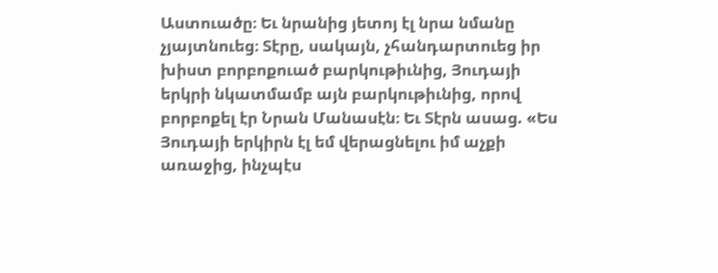Աստուածը։ Եւ նրանից յետոյ էլ նրա նմանը չյայտնուեց։ Տէրը, սակայն, չհանդարտուեց իր խիստ բորբոքուած բարկութիւնից, Յուդայի երկրի նկատմամբ այն բարկութիւնից, որով բորբոքել էր Նրան Մանասէն։ Եւ Տէրն ասաց. «Ես Յուդայի երկիրն էլ եմ վերացնելու իմ աչքի առաջից, ինչպէս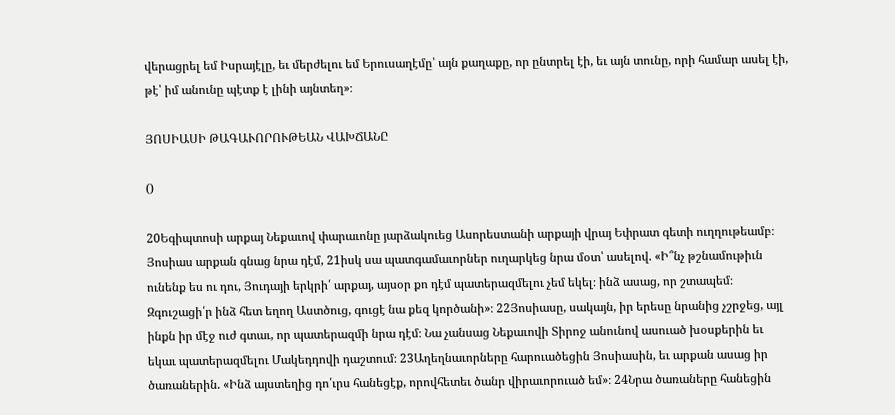վերացրել եմ Իսրայէլը, եւ մերժելու եմ Երուսաղէմը՝ այն քաղաքը, որ ընտրել էի, եւ այն տունը, որի համար ասել էի, թէ՝ իմ անունը պէտք է լինի այնտեղ»։

ՅՈՍԻԱՍԻ ԹԱԳԱՒՈՐՈՒԹԵԱՆ ՎԱԽՃԱՆԸ

()

20Եգիպտոսի արքայ Նեքաւով փարաւոնը յարձակուեց Ասորեստանի արքայի վրայ Եփրատ գետի ուղղութեամբ։ Յոսիաս արքան գնաց նրա դէմ, 21իսկ սա պատգամաւորներ ուղարկեց նրա մօտ՝ ասելով. «Ի՞նչ թշնամութիւն ունենք ես ու դու, Յուդայի երկրի՛ արքայ, այսօր քո դէմ պատերազմելու չեմ եկել։ ինձ ասաց, որ շտապեմ։ Զգուշացի՛ր ինձ հետ եղող Աստծուց, գուցէ նա քեզ կործանի»։ 22Յոսիասը, սակայն, իր երեսը նրանից չշրջեց, այլ ինքն իր մէջ ուժ գտաւ, որ պատերազմի նրա դէմ։ Նա չանսաց Նեքաւովի Տիրոջ անունով ասուած խօսքերին եւ եկաւ պատերազմելու Մակեդդովի դաշտում։ 23Աղեղնաւորները հարուածեցին Յոսիասին, եւ արքան ասաց իր ծառաներին. «Ինձ այստեղից դո՛ւրս հանեցէք, որովհետեւ ծանր վիրաւորուած եմ»։ 24Նրա ծառաները հանեցին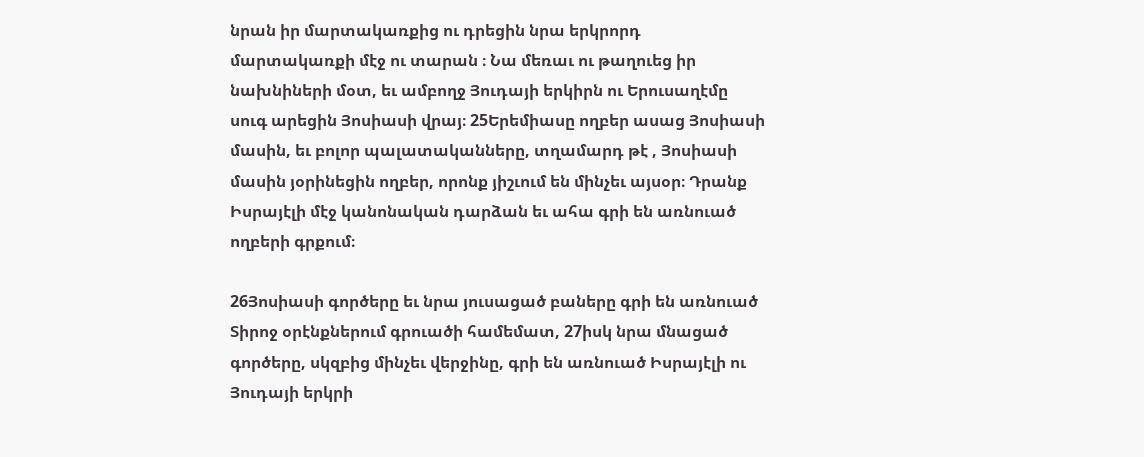նրան իր մարտակառքից ու դրեցին նրա երկրորդ մարտակառքի մէջ ու տարան ։ Նա մեռաւ ու թաղուեց իր նախնիների մօտ, եւ ամբողջ Յուդայի երկիրն ու Երուսաղէմը սուգ արեցին Յոսիասի վրայ։ 25Երեմիասը ողբեր ասաց Յոսիասի մասին, եւ բոլոր պալատականները, տղամարդ թէ , Յոսիասի մասին յօրինեցին ողբեր, որոնք յիշւում են մինչեւ այսօր։ Դրանք Իսրայէլի մէջ կանոնական դարձան եւ ահա գրի են առնուած ողբերի գրքում։

26Յոսիասի գործերը եւ նրա յուսացած բաները գրի են առնուած Տիրոջ օրէնքներում գրուածի համեմատ, 27իսկ նրա մնացած գործերը, սկզբից մինչեւ վերջինը, գրի են առնուած Իսրայէլի ու Յուդայի երկրի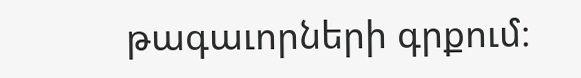թագաւորների գրքում։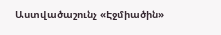Աստվածաշունչ «Էջմիածին»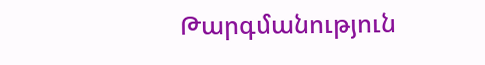Թարգմանություն